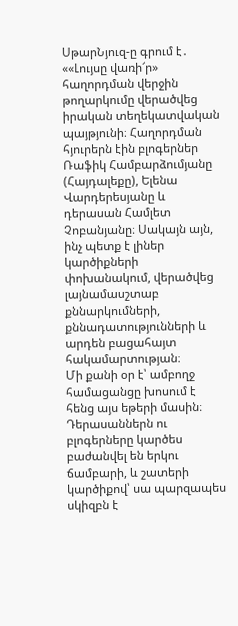ՍթարՆյուզ-ը գրում է․ ««Լույսը վառի՜ր» հաղորդման վերջին թողարկումը վերածվեց իրական տեղեկատվական պայթյունի։ Հաղորդման հյուրերն էին բլոգերներ Ռաֆիկ Համբարձումյանը (Հայդալեքը), Ելենա Վարդերեսյանը և դերասան Համլետ Չոբանյանը։ Սակայն այն, ինչ պետք է լիներ կարծիքների փոխանակում, վերածվեց լայնամասշտաբ քննարկումների, քննադատությունների և արդեն բացահայտ հակամարտության։
Մի քանի օր է՝ ամբողջ համացանցը խոսում է հենց այս եթերի մասին։ Դերասաններն ու բլոգերները կարծես բաժանվել են երկու ճամբարի, և շատերի կարծիքով՝ սա պարզապես սկիզբն է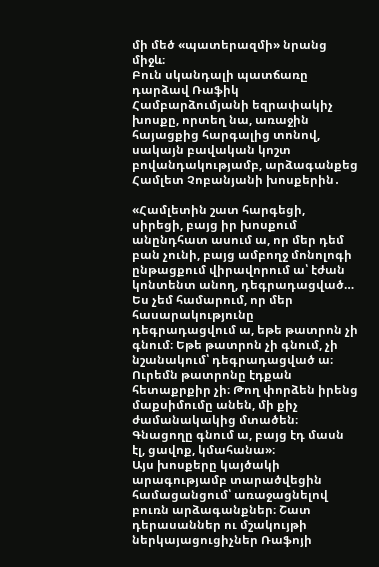մի մեծ «պատերազմի» նրանց միջև։
Բուն սկանդալի պատճառը դարձավ Ռաֆիկ Համբարձումյանի եզրափակիչ խոսքը, որտեղ նա, առաջին հայացքից հարգալից տոնով, սակայն բավական կոշտ բովանդակությամբ, արձագանքեց Համլետ Չոբանյանի խոսքերին․

«Համլետին շատ հարգեցի, սիրեցի, բայց իր խոսքում անընդհատ ասում ա, որ մեր դեմ բան չունի, բայց ամբողջ մոնոլոգի ընթացքում վիրավորում ա՝ էժան կոնտենտ անող, դեգրադացված… Ես չեմ համարում, որ մեր հասարակությունը դեգրադացվում ա, եթե թատրոն չի գնում։ Եթե թատրոն չի գնում, չի նշանակում՝ դեգրադացված ա։ Ուրեմն թատրոնը էդքան հետաքրքիր չի։ Թող փորձեն իրենց մաքսիմումը անեն, մի քիչ ժամանակակից մտածեն։ Գնացողը գնում ա, բայց էդ մասն էլ, ցավոք, կմահանա»։
Այս խոսքերը կայծակի արագությամբ տարածվեցին համացանցում՝ առաջացնելով բուռն արձագանքներ։ Շատ դերասաններ ու մշակույթի ներկայացուցիչներ Ռաֆոյի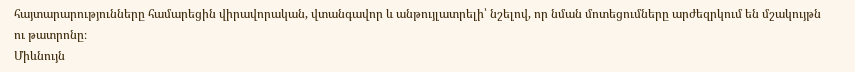հայտարարությունները համարեցին վիրավորական, վտանգավոր և անթույլատրելի՝ նշելով, որ նման մոտեցումները արժեզրկում են մշակույթն ու թատրոնը։
Միևնույն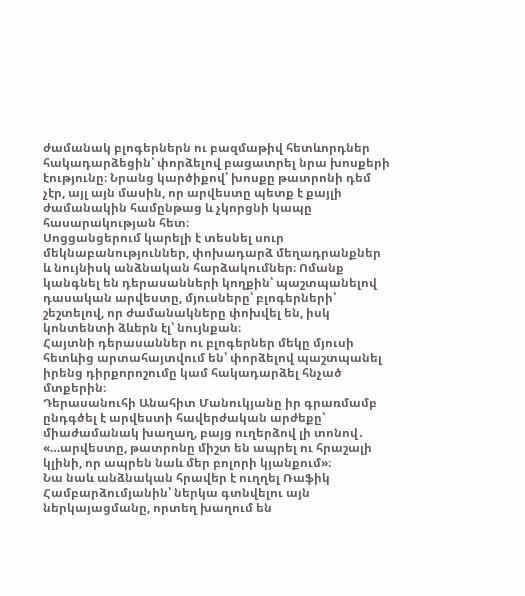ժամանակ բլոգերներն ու բազմաթիվ հետևորդներ հակադարձեցին՝ փորձելով բացատրել նրա խոսքերի էությունը։ Նրանց կարծիքով՝ խոսքը թատրոնի դեմ չէր, այլ այն մասին, որ արվեստը պետք է քայլի ժամանակին համընթաց և չկորցնի կապը հասարակության հետ։
Սոցցանցերում կարելի է տեսնել սուր մեկնաբանություններ, փոխադարձ մեղադրանքներ և նույնիսկ անձնական հարձակումներ։ Ոմանք կանգնել են դերասանների կողքին՝ պաշտպանելով դասական արվեստը, մյուսները՝ բլոգերների՝ շեշտելով, որ ժամանակները փոխվել են, իսկ կոնտենտի ձևերն էլ՝ նույնքան։
Հայտնի դերասաններ ու բլոգերներ մեկը մյուսի հետևից արտահայտվում են՝ փորձելով պաշտպանել իրենց դիրքորոշումը կամ հակադարձել հնչած մտքերին։
Դերասանուհի Անահիտ Մանուկյանը իր գրառմամբ ընդգծել է արվեստի հավերժական արժեքը՝ միաժամանակ խաղաղ, բայց ուղերձով լի տոնով․
«…արվեստը, թատրոնը միշտ են ապրել ու հրաշալի կլինի, որ ապրեն նաև մեր բոլորի կյանքում»։
Նա նաև անձնական հրավեր է ուղղել Ռաֆիկ Համբարձումյանին՝ ներկա գտնվելու այն ներկայացմանը, որտեղ խաղում են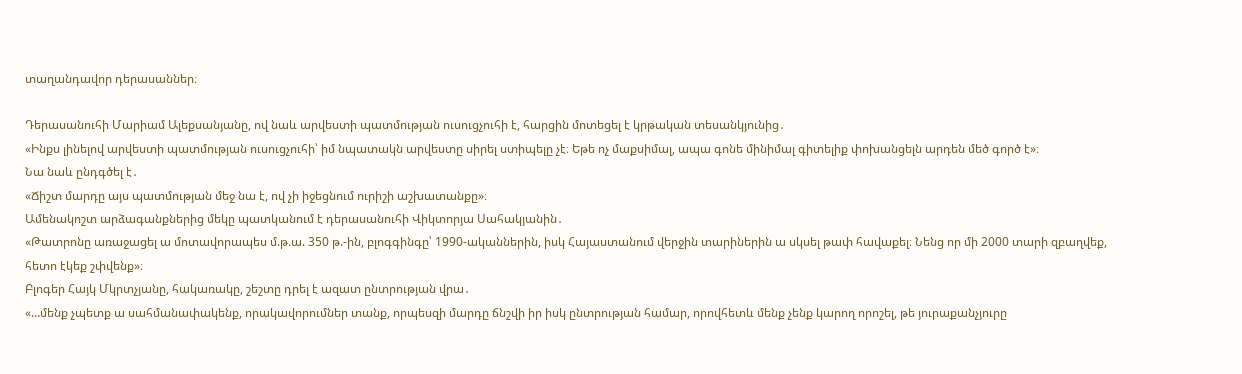տաղանդավոր դերասաններ։

Դերասանուհի Մարիամ Ալեքսանյանը, ով նաև արվեստի պատմության ուսուցչուհի է, հարցին մոտեցել է կրթական տեսանկյունից․
«Ինքս լինելով արվեստի պատմության ուսուցչուհի՝ իմ նպատակն արվեստը սիրել ստիպելը չէ։ Եթե ոչ մաքսիմալ, ապա գոնե մինիմալ գիտելիք փոխանցելն արդեն մեծ գործ է»։
Նա նաև ընդգծել է․
«Ճիշտ մարդը այս պատմության մեջ նա է, ով չի իջեցնում ուրիշի աշխատանքը»։
Ամենակոշտ արձագանքներից մեկը պատկանում է դերասանուհի Վիկտորյա Սահակյանին․
«Թատրոնը առաջացել ա մոտավորապես մ.թ.ա. 350 թ.-ին, բլոգգինգը՝ 1990-ականներին, իսկ Հայաստանում վերջին տարիներին ա սկսել թափ հավաքել։ Նենց որ մի 2000 տարի զբաղվեք, հետո էկեք շփվենք»։
Բլոգեր Հայկ Մկրտչյանը, հակառակը, շեշտը դրել է ազատ ընտրության վրա․
«…մենք չպետք ա սահմանափակենք, որակավորումներ տանք, որպեսզի մարդը ճնշվի իր իսկ ընտրության համար, որովհետև մենք չենք կարող որոշել, թե յուրաքանչյուրը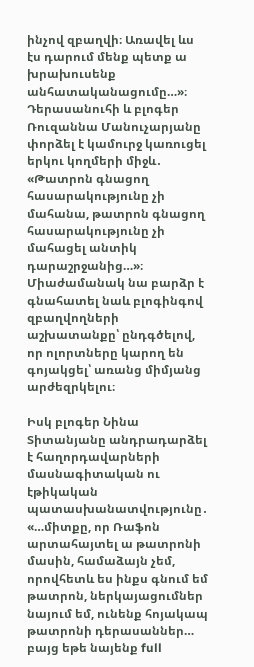ինչով զբաղվի։ Առավել ևս էս դարում մենք պետք ա խրախուսենք անհատականացումը…»։
Դերասանուհի և բլոգեր Ռուզաննա Մանուչարյանը փորձել է կամուրջ կառուցել երկու կողմերի միջև․
«Թատրոն գնացող հասարակությունը չի մահանա, թատրոն գնացող հասարակությունը չի մահացել անտիկ դարաշրջանից…»։
Միաժամանակ նա բարձր է գնահատել նաև բլոգինգով զբաղվողների աշխատանքը՝ ընդգծելով, որ ոլորտները կարող են գոյակցել՝ առանց միմյանց արժեզրկելու։

Իսկ բլոգեր Նինա Տիտանյանը անդրադարձել է հաղորդավարների մասնագիտական ու էթիկական պատասխանատվությունը․
«…միտքը, որ Ռաֆոն արտահայտել ա թատրոնի մասին, համաձայն չեմ, որովհետև ես ինքս գնում եմ թատրոն, ներկայացումներ նայում եմ, ունենք հոյակապ թատրոնի դերասաններ… բայց եթե նայենք full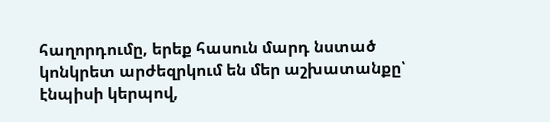հաղորդումը, երեք հասուն մարդ նստած կոնկրետ արժեզրկում են մեր աշխատանքը՝ էնպիսի կերպով,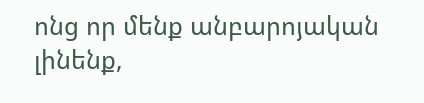ոնց որ մենք անբարոյական լինենք,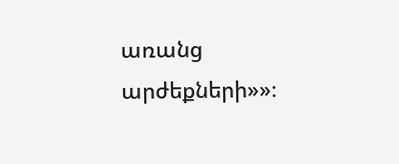առանց արժեքների»»։